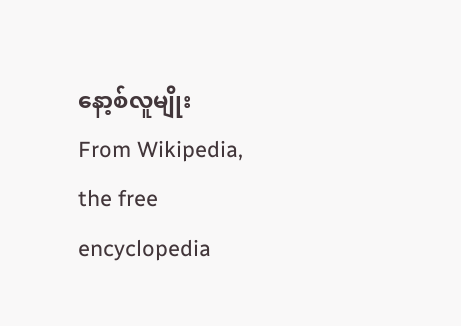နော့စ်လူမျိုး
From Wikipedia, the free encyclopedia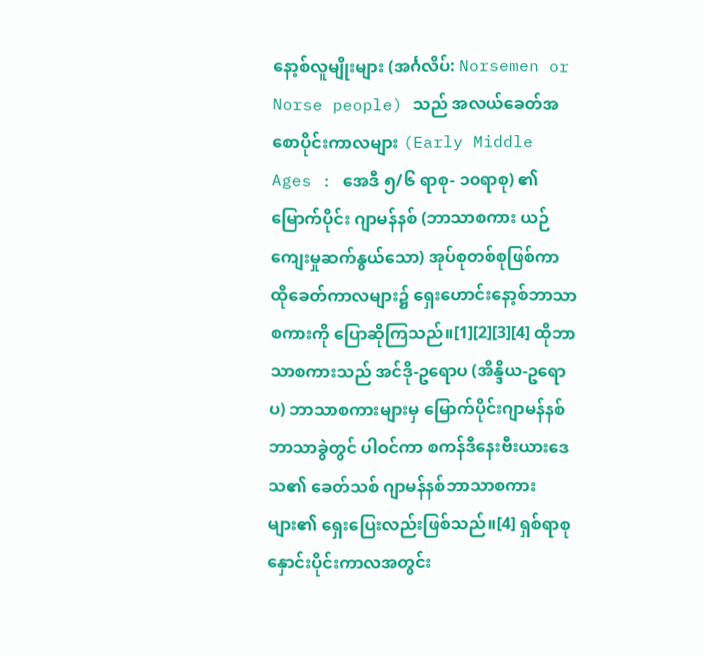နော့စ်လူမျိုးများ (အင်္ဂလိပ်: Norsemen or Norse people) သည် အလယ်ခေတ်အစောပိုင်းကာလများ (Early Middle Ages : အေဒီ ၅/၆ ရာစု- ၁၀ရာစု) ၏ မြောက်ပိုင်း ဂျာမန်နစ် (ဘာသာစကား ယဉ်ကျေးမှုဆက်နွယ်သော) အုပ်စုတစ်စုဖြစ်ကာ ထိုခေတ်ကာလများ၌ ရှေးဟောင်းနော့စ်ဘာသာစကားကို ပြောဆိုကြသည်။[1][2][3][4] ထိုဘာသာစကားသည် အင်ဒို-ဥရောပ (အိန္ဒိယ-ဥရောပ) ဘာသာစကားများမှ မြောက်ပိုင်းဂျာမန်နစ်ဘာသာခွဲတွင် ပါဝင်ကာ စကန်ဒီနေးဗီးယားဒေသ၏ ခေတ်သစ် ဂျာမန်နစ်ဘာသာစကားများ၏ ရှေးပြေးလည်းဖြစ်သည်။[4] ရှစ်ရာစုနှောင်းပိုင်းကာလအတွင်း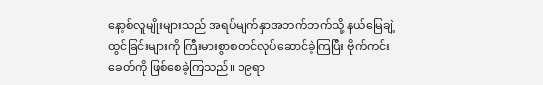နော့စ်လူမျိုးများသည် အရပ်မျက်နှာအဘက်ဘက်သို့ နယ်မြေချဲ့ထွင်ခြင်းများကို ကြီးမားစွာစတင်လုပ်ဆောင်ခဲ့ကြပြီး ဗိုက်ကင်းခေတ်ကို ဖြစ်စေခဲ့ကြသည်။ ၁၉ရာ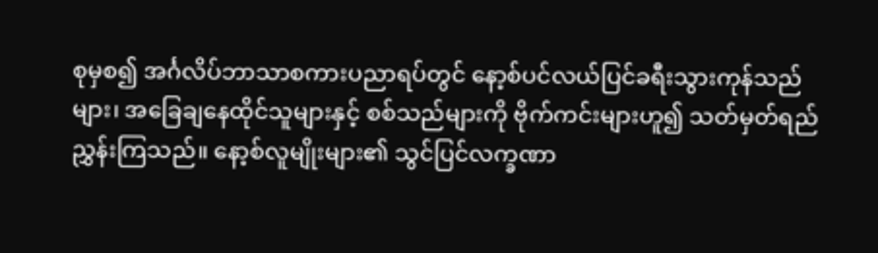စုမှစ၍ အင်္ဂလိပ်ဘာသာစကားပညာရပ်တွင် နော့စ်ပင်လယ်ပြင်ခရီးသွားကုန်သည်များ၊ အခြေချနေထိုင်သူများနှင့် စစ်သည်များကို ဗိုက်ကင်းများဟူ၍ သတ်မှတ်ရည်ညွှန်းကြသည်။ နော့စ်လူမျိုးများ၏ သွင်ပြင်လက္ခဏာ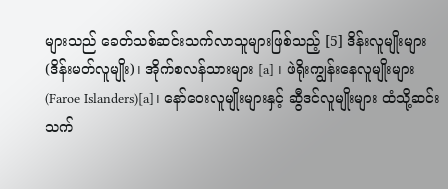များသည် ခေတ်သစ်ဆင်းသက်လာသူများဖြစ်သည့် [5] ဒိန်းလူမျိုးများ(ဒိန်းမတ်လူမျိုး)၊ အိုက်စလန်သားများ [a] ၊ ဖဲရိုးကျွန်းနေလူမျိုးများ (Faroe Islanders)[a]၊ နော်ဝေးလူမျိုးများနှင့် ဆွီဒင်လူမျိုးများ ထံသို့ဆင်းသက်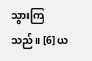သွားကြသည်။ [6] ယ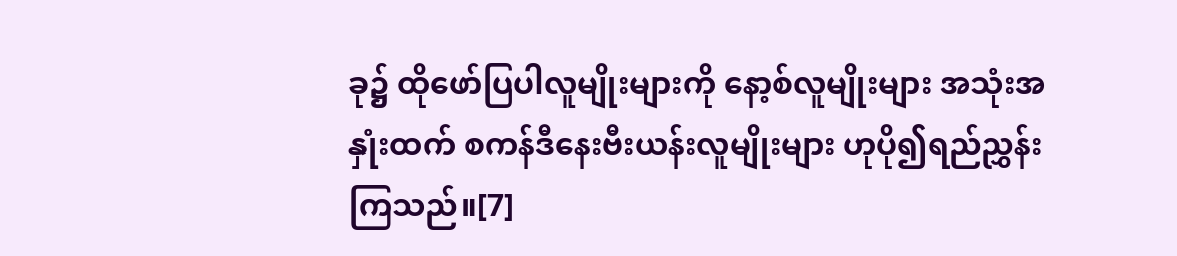ခု၌ ထိုဖော်ပြပါလူမျိုးများကို နော့စ်လူမျိုးများ အသုံးအနှုံးထက် စကန်ဒီနေးဗီးယန်းလူမျိုးများ ဟုပို၍ရည်ညွှန်းကြသည်။[7]